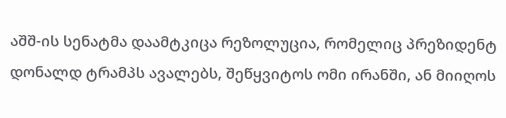აშშ-ის სენატმა დაამტკიცა რეზოლუცია, რომელიც პრეზიდენტ დონალდ ტრამპს ავალებს, შეწყვიტოს ომი ირანში, ან მიიღოს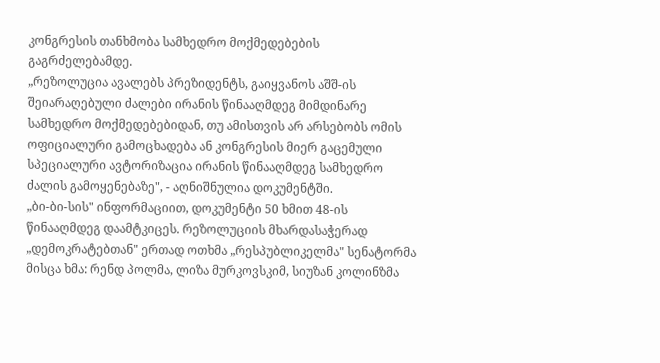კონგრესის თანხმობა სამხედრო მოქმედებების გაგრძელებამდე.
„რეზოლუცია ავალებს პრეზიდენტს, გაიყვანოს აშშ-ის შეიარაღებული ძალები ირანის წინააღმდეგ მიმდინარე სამხედრო მოქმედებებიდან, თუ ამისთვის არ არსებობს ომის ოფიციალური გამოცხადება ან კონგრესის მიერ გაცემული სპეციალური ავტორიზაცია ირანის წინააღმდეგ სამხედრო ძალის გამოყენებაზე", - აღნიშნულია დოკუმენტში.
„ბი-ბი-სის" ინფორმაციით, დოკუმენტი 50 ხმით 48-ის წინააღმდეგ დაამტკიცეს. რეზოლუციის მხარდასაჭერად „დემოკრატებთან" ერთად ოთხმა „რესპუბლიკელმა" სენატორმა მისცა ხმა: რენდ პოლმა, ლიზა მურკოვსკიმ, სიუზან კოლინზმა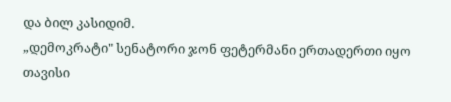და ბილ კასიდიმ.
„დემოკრატი" სენატორი ჯონ ფეტერმანი ერთადერთი იყო თავისი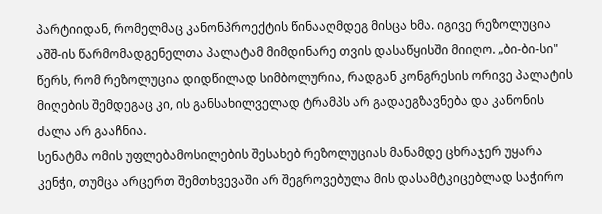პარტიიდან, რომელმაც კანონპროექტის წინააღმდეგ მისცა ხმა. იგივე რეზოლუცია აშშ-ის წარმომადგენელთა პალატამ მიმდინარე თვის დასაწყისში მიიღო. „ბი-ბი-სი" წერს, რომ რეზოლუცია დიდწილად სიმბოლურია, რადგან კონგრესის ორივე პალატის მიღების შემდეგაც კი, ის განსახილველად ტრამპს არ გადაეგზავნება და კანონის ძალა არ გააჩნია.
სენატმა ომის უფლებამოსილების შესახებ რეზოლუციას მანამდე ცხრაჯერ უყარა კენჭი, თუმცა არცერთ შემთხვევაში არ შეგროვებულა მის დასამტკიცებლად საჭირო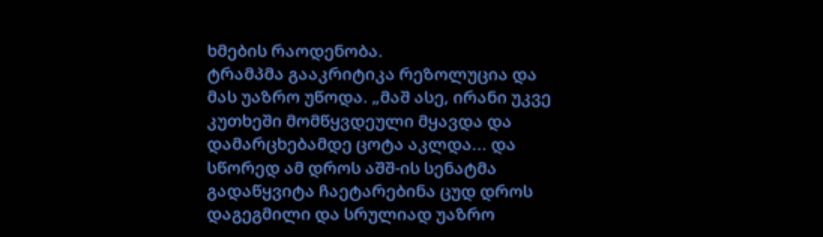ხმების რაოდენობა.
ტრამპმა გააკრიტიკა რეზოლუცია და მას უაზრო უწოდა. „მაშ ასე, ირანი უკვე კუთხეში მომწყვდეული მყავდა და დამარცხებამდე ცოტა აკლდა... და სწორედ ამ დროს აშშ-ის სენატმა გადაწყვიტა ჩაეტარებინა ცუდ დროს დაგეგმილი და სრულიად უაზრო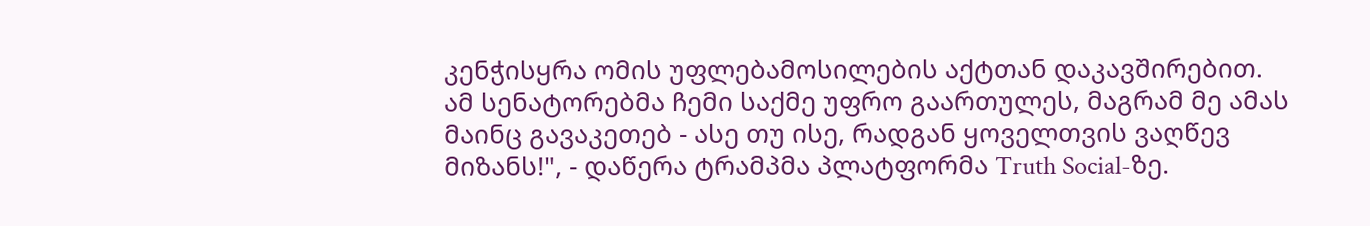კენჭისყრა ომის უფლებამოსილების აქტთან დაკავშირებით. ამ სენატორებმა ჩემი საქმე უფრო გაართულეს, მაგრამ მე ამას მაინც გავაკეთებ - ასე თუ ისე, რადგან ყოველთვის ვაღწევ მიზანს!", - დაწერა ტრამპმა პლატფორმა Truth Social-ზე.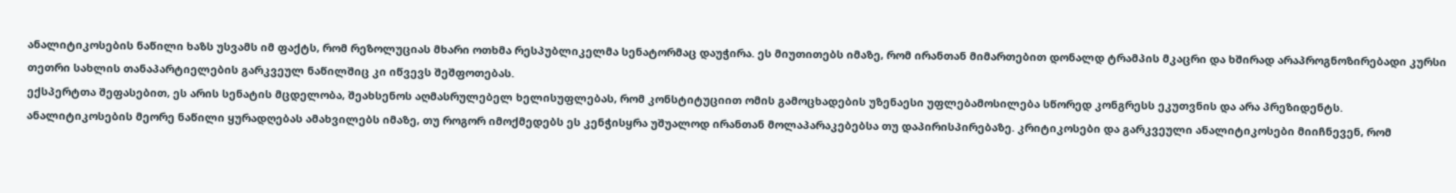ანალიტიკოსების ნაწილი ხაზს უსვამს იმ ფაქტს, რომ რეზოლუციას მხარი ოთხმა რესპუბლიკელმა სენატორმაც დაუჭირა. ეს მიუთითებს იმაზე, რომ ირანთან მიმართებით დონალდ ტრამპის მკაცრი და ხშირად არაპროგნოზირებადი კურსი თეთრი სახლის თანაპარტიელების გარკვეულ ნაწილშიც კი იწვევს შეშფოთებას.
ექსპერტთა შეფასებით, ეს არის სენატის მცდელობა, შეახსენოს აღმასრულებელ ხელისუფლებას, რომ კონსტიტუციით ომის გამოცხადების უზენაესი უფლებამოსილება სწორედ კონგრესს ეკუთვნის და არა პრეზიდენტს.
ანალიტიკოსების მეორე ნაწილი ყურადღებას ამახვილებს იმაზე, თუ როგორ იმოქმედებს ეს კენჭისყრა უშუალოდ ირანთან მოლაპარაკებებსა თუ დაპირისპირებაზე. კრიტიკოსები და გარკვეული ანალიტიკოსები მიიჩნევენ, რომ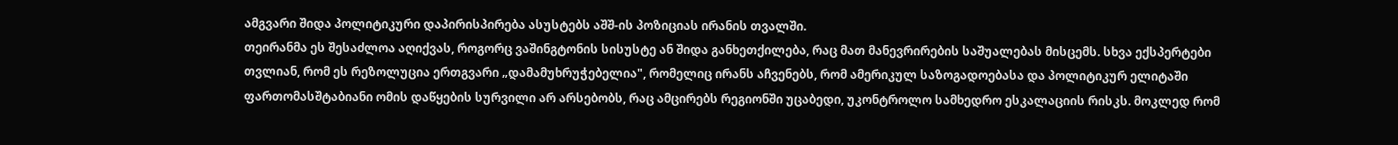ამგვარი შიდა პოლიტიკური დაპირისპირება ასუსტებს აშშ-ის პოზიციას ირანის თვალში.
თეირანმა ეს შესაძლოა აღიქვას, როგორც ვაშინგტონის სისუსტე ან შიდა განხეთქილება, რაც მათ მანევრირების საშუალებას მისცემს. სხვა ექსპერტები თვლიან, რომ ეს რეზოლუცია ერთგვარი „დამამუხრუჭებელია", რომელიც ირანს აჩვენებს, რომ ამერიკულ საზოგადოებასა და პოლიტიკურ ელიტაში ფართომასშტაბიანი ომის დაწყების სურვილი არ არსებობს, რაც ამცირებს რეგიონში უცაბედი, უკონტროლო სამხედრო ესკალაციის რისკს. მოკლედ რომ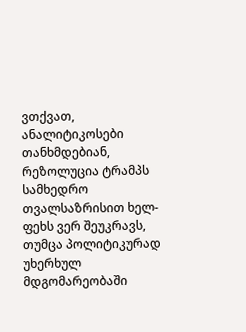ვთქვათ, ანალიტიკოსები თანხმდებიან, რეზოლუცია ტრამპს სამხედრო თვალსაზრისით ხელ-ფეხს ვერ შეუკრავს, თუმცა პოლიტიკურად უხერხულ მდგომარეობაში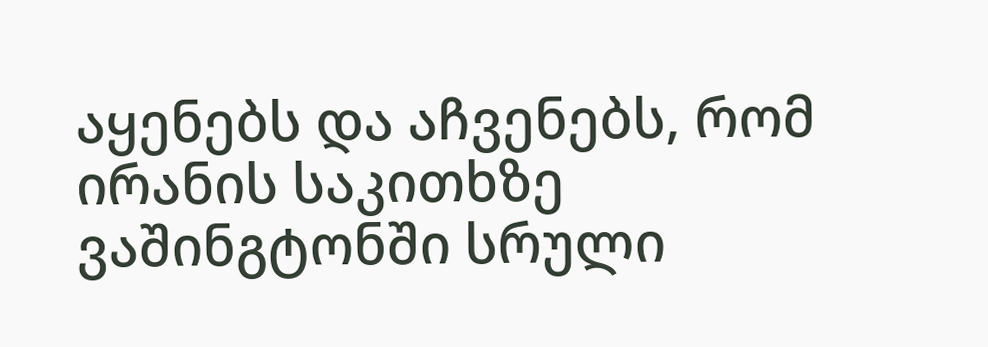აყენებს და აჩვენებს, რომ ირანის საკითხზე ვაშინგტონში სრული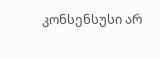კონსენსუსი არ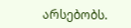არსებობს.